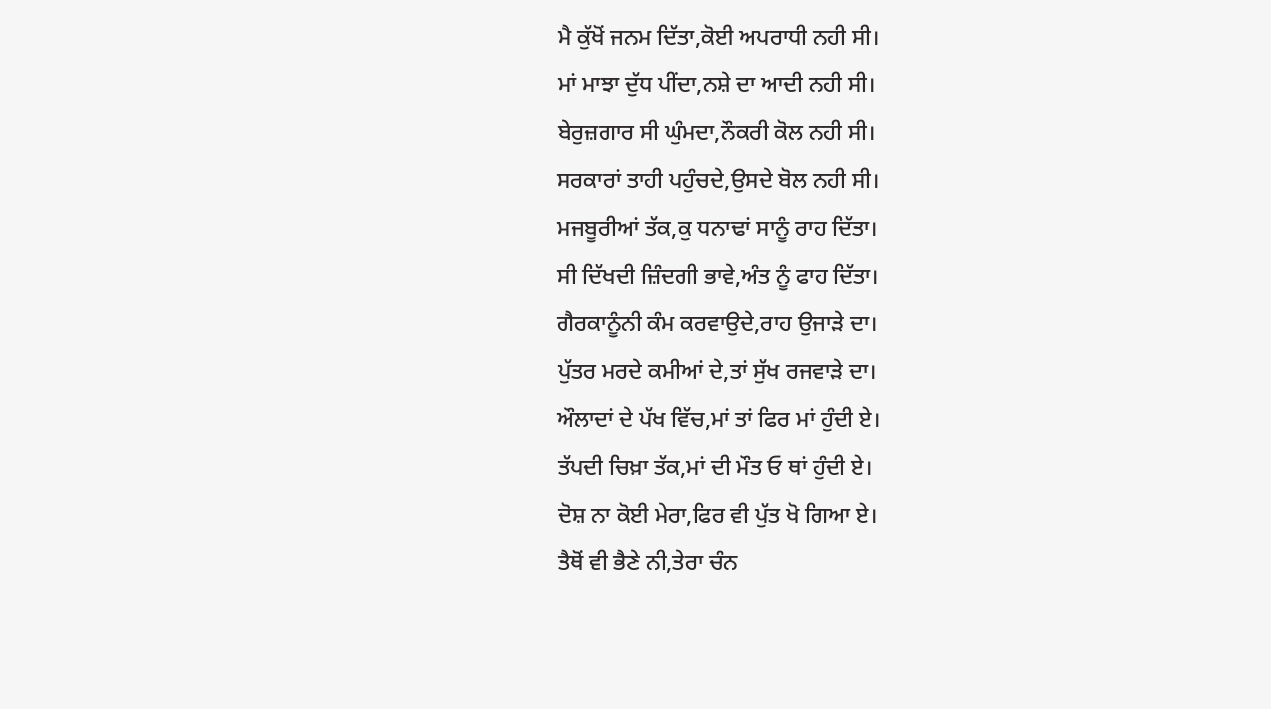ਮੈ ਕੁੱਖੋਂ ਜਨਮ ਦਿੱਤਾ,ਕੋਈ ਅਪਰਾਧੀ ਨਹੀ ਸੀ।
ਮਾਂ ਮਾਝਾ ਦੁੱਧ ਪੀਂਦਾ,ਨਸ਼ੇ ਦਾ ਆਦੀ ਨਹੀ ਸੀ।
ਬੇਰੁਜ਼ਗਾਰ ਸੀ ਘੁੰਮਦਾ,ਨੌਕਰੀ ਕੋਲ ਨਹੀ ਸੀ।
ਸਰਕਾਰਾਂ ਤਾਹੀ ਪਹੁੰਚਦੇ,ਉਸਦੇ ਬੋਲ ਨਹੀ ਸੀ।
ਮਜਬੂਰੀਆਂ ਤੱਕ,ਕੁ ਧਨਾਢਾਂ ਸਾਨੂੰ ਰਾਹ ਦਿੱਤਾ।
ਸੀ ਦਿੱਖਦੀ ਜ਼ਿੰਦਗੀ ਭਾਵੇ,ਅੰਤ ਨੂੰ ਫਾਹ ਦਿੱਤਾ।
ਗੈਰਕਾਨੂੰਨੀ ਕੰਮ ਕਰਵਾਉਦੇ,ਰਾਹ ਉਜਾੜੇ ਦਾ।
ਪੁੱਤਰ ਮਰਦੇ ਕਮੀਆਂ ਦੇ,ਤਾਂ ਸੁੱਖ ਰਜਵਾੜੇ ਦਾ।
ਔਲਾਦਾਂ ਦੇ ਪੱਖ ਵਿੱਚ,ਮਾਂ ਤਾਂ ਫਿਰ ਮਾਂ ਹੁੰਦੀ ਏ।
ਤੱਪਦੀ ਚਿਖ਼ਾ ਤੱਕ,ਮਾਂ ਦੀ ਮੌਤ ਓ ਥਾਂ ਹੁੰਦੀ ਏ।
ਦੋਸ਼ ਨਾ ਕੋਈ ਮੇਰਾ,ਫਿਰ ਵੀ ਪੁੱਤ ਖੋ ਗਿਆ ਏ।
ਤੈਥੋਂ ਵੀ ਭੈਣੇ ਨੀ,ਤੇਰਾ ਚੰਨ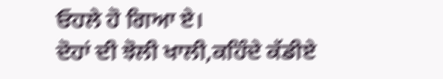ਓਹਲੇ ਹੋ ਗਿਆ ਏ।
ਦੋਹਾਂ ਦੀ ਝੋਲੀ ਖਾਲੀ,ਕਹਿੰਦੇ ਕੱਡੀਏ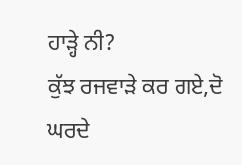ਹਾੜ੍ਹੇ ਨੀ?
ਕੁੱਝ ਰਜਵਾੜੇ ਕਰ ਗਏ,ਦੋ ਘਰਦੇ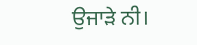ਉਜਾੜੇ ਨੀ।